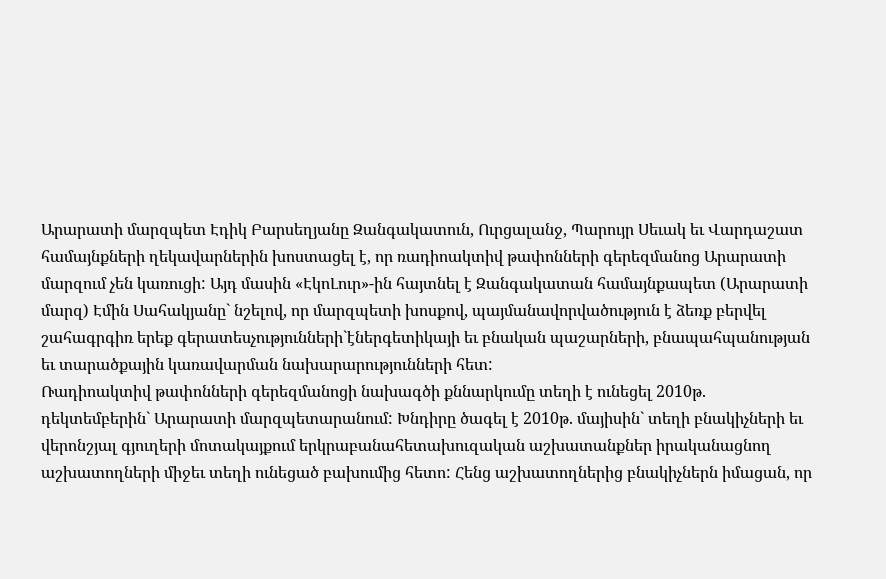Արարատի մարզպետ Էդիկ Բարսեղյանը Զանգակատուն, Ուրցալանջ, Պարույր Սեւակ եւ Վարդաշատ համայնքների ղեկավարներին խոստացել է, որ ռադիոակտիվ թափոնների գերեզմանոց Արարատի մարզում չեն կառուցի: Այդ մասին «ԷկոԼուր»-ին հայտնել է Զանգակատան համայնքապետ (Արարատի մարզ) Էմին Սահակյանը` նշելով, որ մարզպետի խոսքով, պայմանավորվածություն է ձեռք բերվել շահագրգիռ երեք գերատեսչությունների`էներգետիկայի եւ բնական պաշարների, բնապահպանության եւ տարածքային կառավարման նախարարությունների հետ:
Ռադիոակտիվ թափոնների գերեզմանոցի նախագծի քննարկումը տեղի է ունեցել 2010թ. դեկտեմբերին` Արարատի մարզպետարանում: Խնդիրը ծագել է 2010թ. մայիսին` տեղի բնակիչների եւ վերոնշյալ գյուղերի մոտակայքում երկրաբանահետախուզական աշխատանքներ իրականացնող աշխատողների միջեւ տեղի ունեցած բախումից հետո: Հենց աշխատողներից բնակիչներն իմացան, որ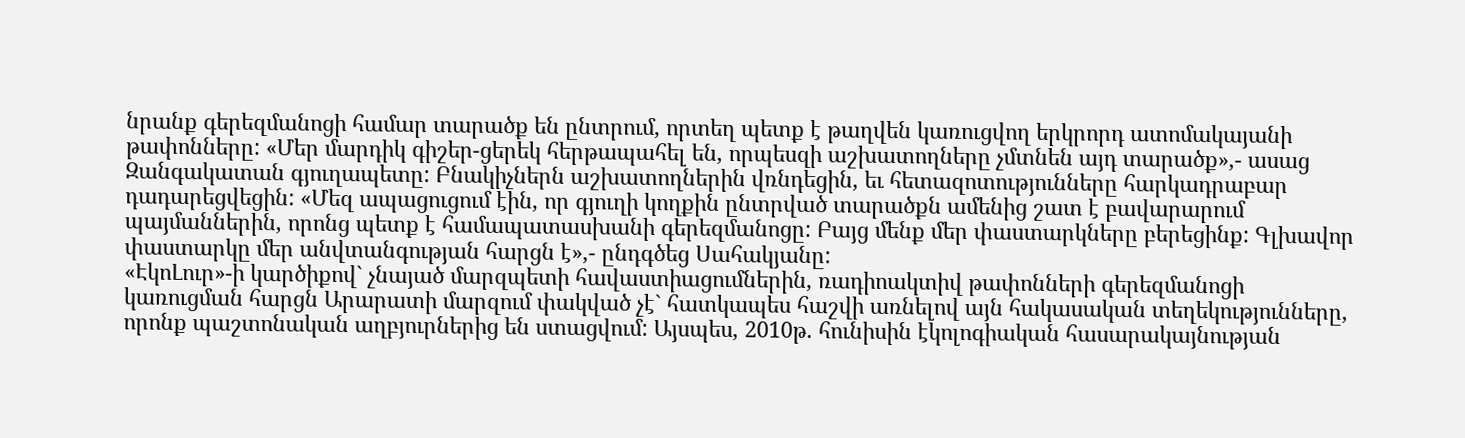նրանք գերեզմանոցի համար տարածք են ընտրում, որտեղ պետք է թաղվեն կառուցվող երկրորդ ատոմակայանի թափոնները: «Մեր մարդիկ գիշեր-ցերեկ հերթապահել են, որպեսզի աշխատողները չմտնեն այդ տարածք»,- ասաց Զանգակատան գյուղապետը: Բնակիչներն աշխատողներին վռնդեցին, եւ հետազոտությունները հարկադրաբար դադարեցվեցին: «Մեզ ապացուցում էին, որ գյուղի կողքին ընտրված տարածքն ամենից շատ է բավարարում պայմաններին, որոնց պետք է համապատասխանի գերեզմանոցը: Բայց մենք մեր փաստարկները բերեցինք: Գլխավոր փաստարկը մեր անվտանգության հարցն է»,- ընդգծեց Սահակյանը:
«ԷկոԼուր»-ի կարծիքով` չնայած մարզպետի հավաստիացումներին, ռադիոակտիվ թափոնների գերեզմանոցի կառուցման հարցն Արարատի մարզում փակված չէ` հատկապես հաշվի առնելով այն հակասական տեղեկությունները, որոնք պաշտոնական աղբյուրներից են ստացվում: Այսպես, 2010թ. հունիսին էկոլոգիական հասարակայնության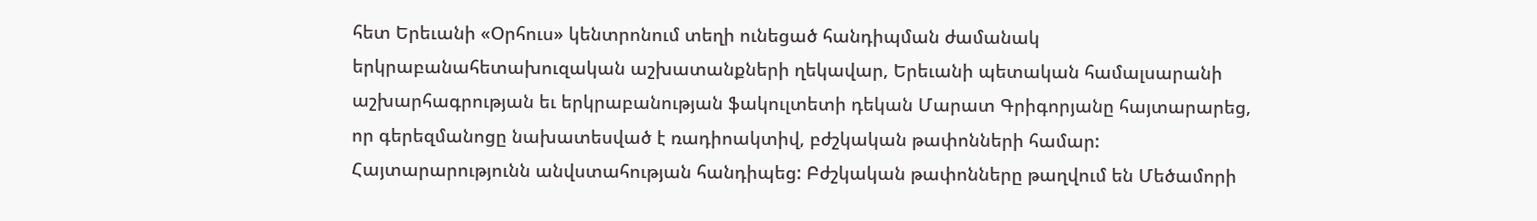հետ Երեւանի «Օրհուս» կենտրոնում տեղի ունեցած հանդիպման ժամանակ երկրաբանահետախուզական աշխատանքների ղեկավար, Երեւանի պետական համալսարանի աշխարհագրության եւ երկրաբանության ֆակուլտետի դեկան Մարատ Գրիգորյանը հայտարարեց, որ գերեզմանոցը նախատեսված է ռադիոակտիվ, բժշկական թափոնների համար:
Հայտարարությունն անվստահության հանդիպեց: Բժշկական թափոնները թաղվում են Մեծամորի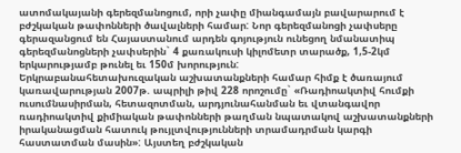ատոմակայանի գերեզմանոցում, որի չափը միանգամայն բավարարում է բժշկական թափոնների ծավալների համար: Նոր գերեզմանոցի չափսերը գերազանցում են Հայաստանում արդեն գոյություն ունեցող նմանատիպ գերեզմանոցների չափսերին` 4 քառակուսի կիլոմետր տարածք, 1,5-2կմ երկարությամբ թունել եւ 150մ խորություն:
Երկրաբանահետախուզական աշխատանքների համար հիմք է ծառայում կառավարության 2007թ. ապրիլի թիվ 228 որոշումը` «Ռադիոակտիվ հումքի ուսումնասիրման, հետազոտման, արդյունահանման եւ վտանգավոր ռադիոակտիվ քիմիական թափոնների թաղման նպատակով աշխատանքների իրականացման հատուկ թույլտվությունների տրամադրման կարգի հաստատման մասին»: Այստեղ բժշկական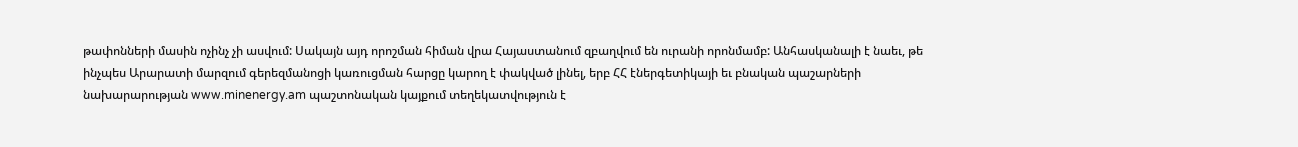թափոնների մասին ոչինչ չի ասվում: Սակայն այդ որոշման հիման վրա Հայաստանում զբաղվում են ուրանի որոնմամբ: Անհասկանալի է նաեւ, թե ինչպես Արարատի մարզում գերեզմանոցի կառուցման հարցը կարող է փակված լինել, երբ ՀՀ էներգետիկայի եւ բնական պաշարների նախարարության www.minenergy.am պաշտոնական կայքում տեղեկատվություն է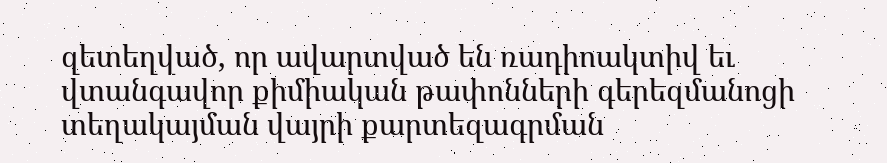զետեղված, որ ավարտված են ռադիոակտիվ եւ վտանգավոր քիմիական թափոնների գերեզմանոցի տեղակայման վայրի քարտեզագրման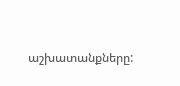աշխատանքները: